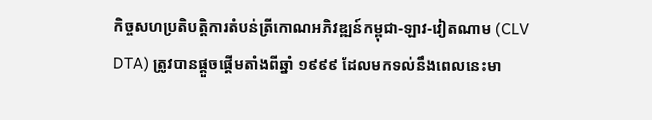កិច្ចសហប្រតិបត្តិការតំបន់ត្រីកោណអភិវឌ្ឍន៍កម្ពុជា-ឡាវ-វៀតណាម (CLV DTA) ត្រូវបានផ្ដួចផ្ដើមតាំងពីឆ្នាំ ១៩៩៩ ដែលមកទល់នឹងពេលនេះមា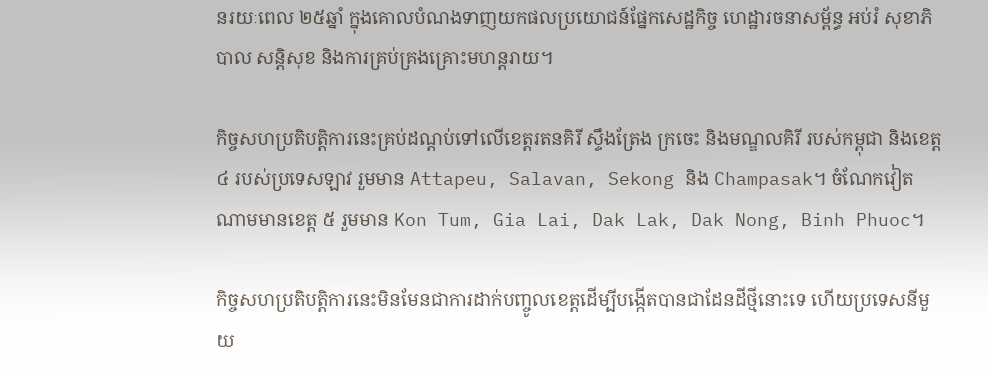នរយៈពេល ២៥ឆ្នាំ ក្នុងគោលបំណងទាញយកផលប្រយោជន៍ផ្នែកសេដ្ឋកិច្ច ហេដ្ឋារចនាសម្ព័ន្ធ អប់រំ សុខាភិបាល សន្តិសុខ និងការគ្រប់គ្រងគ្រោះមហន្តរាយ។

កិច្ចសហប្រតិបត្តិការនេះគ្រប់ដណ្ដប់ទៅលើខេត្តរតនគិរី ស្ទឹងត្រែង ក្រចេះ និងមណ្ឌលគិរី របស់កម្ពុជា និងខេត្ត ៤ របស់ប្រទេសឡាវ រួមមាន Attapeu, Salavan, Sekong និង Champasak។ ចំណែកវៀតណាមមានខេត្ត ៥ រួមមាន Kon Tum, Gia Lai, Dak Lak, Dak Nong, Binh Phuoc។

កិច្ចសហប្រតិបត្តិការនេះមិនមែនជាការដាក់បញ្ចូលខេត្តដើម្បីបង្កើតបានជាដែនដីថ្មីនោះទេ ហើយប្រទេសនីមួយ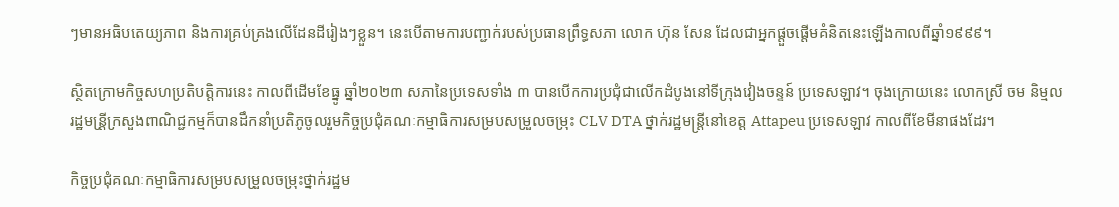ៗមានអធិបតេយ្យភាព និងការគ្រប់គ្រងលើដែនដីរៀងៗខ្លួន។ នេះបើតាមការបញ្ជាក់របស់ប្រធានព្រឹទ្ធសភា លោក ហ៊ុន សែន ដែលជាអ្នកផ្ដួចផ្ដើមគំនិតនេះឡើងកាលពីឆ្នាំ១៩៩៩។

ស្ថិតក្រោមកិច្ចសហប្រតិបត្តិការនេះ កាលពីដើមខែធ្នូ ឆ្នាំ២០២៣ សភានៃប្រទេសទាំង ៣ បានបើកការប្រជុំជាលើកដំបូងនៅទីក្រុងវៀងចន្ទន៍ ប្រទេសឡាវ។ ចុងក្រោយនេះ លោកស្រី ចម និម្មល រដ្ឋមន្រី្តក្រសួងពាណិជ្ជកម្មក៏បានដឹកនាំប្រតិភូចូលរួមកិច្ចប្រជុំគណៈកម្មាធិការសម្របសម្រួលចម្រុះ CLV DTA ថ្នាក់រដ្ឋមន្ត្រីនៅខេត្ត Attapeu ប្រទេសឡាវ កាលពីខែមីនាផងដែរ។

កិច្ចប្រជុំគណៈកម្មាធិការសម្របសម្រួលចម្រុះថ្នាក់រដ្ឋម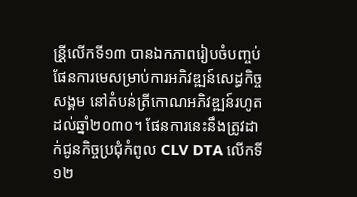ន្រី្តលើកទី១៣ បានឯកភាពរៀបចំបញ្ចប់ផែនការមេសម្រាប់ការអភិវឌ្ឍន៍សេដ្ធកិច្ចសង្គម នៅតំបន់ត្រីកោណអភិវឌ្ឍន៍រហូតដល់ឆ្នាំ២០៣០។ ផែនការនេះនឹងត្រូវដាក់ជូនកិច្ចប្រជុំកំពូល CLV DTA លើកទី១២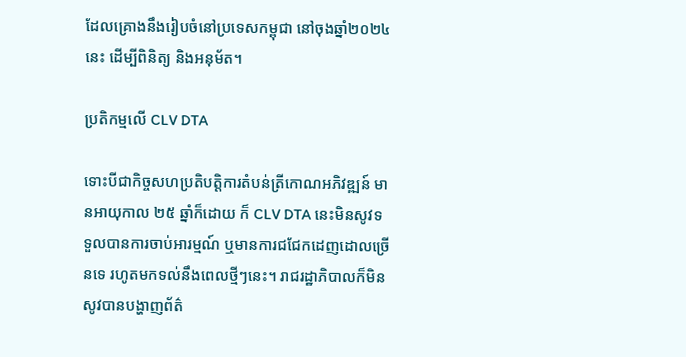ដែលគ្រោងនឹងរៀបចំនៅប្រទេសកម្ពុជា នៅចុងឆ្នាំ២០២៤នេះ ដើម្បីពិនិត្យ និងអនុម័ត។

ប្រតិកម្មលើ CLV DTA

ទោះបីជាកិច្ចសហប្រតិបត្តិការតំបន់ត្រីកោណអភិវឌ្ឍន៍ មានអាយុកាល ២៥ ឆ្នាំក៏ដោយ ក៏ CLV DTA នេះមិនសូវទទួលបានការចាប់អារម្មណ៍ ឬមានការជជែកដេញដោលច្រើនទេ រហូតមកទល់នឹងពេលថ្មីៗនេះ។ រាជរដ្ឋាភិបាលក៏មិនសូវបានបង្ហាញព័ត៌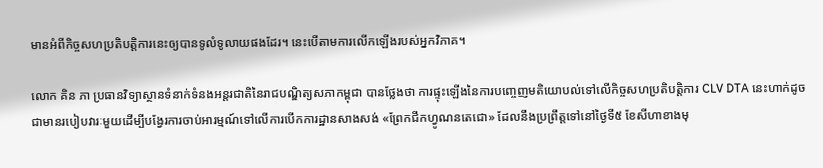មានអំពីកិច្ចសហប្រតិបត្តិការនេះឲ្យបានទូលំទូលាយផងដែរ។ នេះបើតាមការលើកឡើងរបស់អ្នកវិភាគ។

លោក គិន ភា ប្រធានវិទ្យាស្ថានទំនាក់ទំនងអន្តរជាតិនៃរាជបណ្ឌិត្យសភាកម្ពុជា បានថ្លែងថា ការផ្ទុះឡើងនៃការបញ្ចេញមតិយោបល់ទៅលើកិច្ចសហប្រតិបត្តិការ CLV DTA នេះហាក់ដូចជាមានរបៀបវារៈមួយដើម្បីបង្វែរការចាប់អារម្មណ៍ទៅលើការបើកការដ្ឋានសាងសង់ «ព្រែកជីកហ្វូណនតេជោ» ដែលនឹងប្រព្រឹត្តទៅនៅថ្ងៃទី៥ ខែសីហាខាងមុ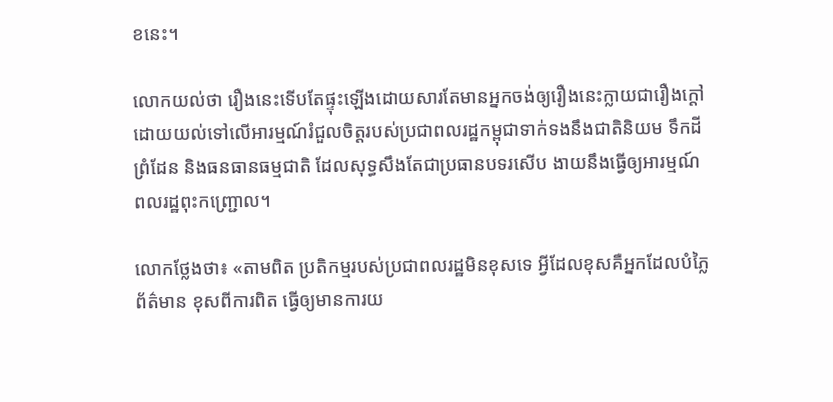ខនេះ។

លោកយល់ថា រឿងនេះទើបតែផ្ទុះឡើងដោយសារតែមានអ្នកចង់ឲ្យរឿងនេះក្លាយជារឿងក្ដៅ ដោយយល់ទៅលើអារម្មណ៍រំជួលចិត្តរបស់ប្រជាពលរដ្ឋកម្ពុជាទាក់ទងនឹងជាតិនិយម ទឹកដី ព្រំដែន និងធនធានធម្មជាតិ ដែលសុទ្ធសឹងតែជាប្រធានបទរសើប ងាយនឹងធ្វើឲ្យអារម្មណ៍ពលរដ្ឋពុះកញ្ជ្រោល។

លោកថ្លែងថា៖ «តាមពិត ប្រតិកម្មរបស់ប្រជាពលរដ្ឋមិនខុសទេ អ្វីដែលខុសគឺអ្នកដែលបំភ្លៃព័ត៌មាន ខុសពីការពិត ធ្វើឲ្យមានការយ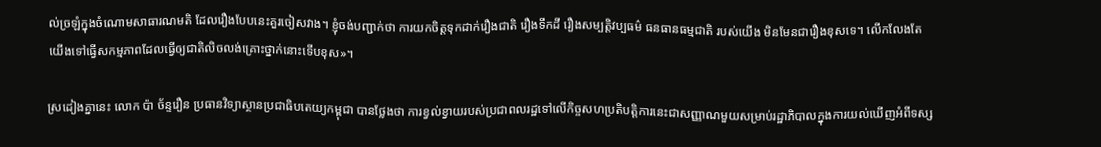ល់ច្រឡំក្នុងចំណោមសាធារណមតិ ដែលរឿងបែបនេះគួរចៀសវាង។ ខ្ញុំចង់បញ្ជាក់ថា ការយកចិត្តទុកដាក់រឿងជាតិ រឿងទឹកដី រឿងសម្បត្តិវប្បធម៌ ធនធានធម្មជាតិ របស់យើង មិនមែនជារឿងខុសទេ។ លើកលែងតែយើងទៅធ្វើសកម្មភាពដែលធ្វើឲ្យជាតិលិចលង់គ្រោះថ្នាក់នោះទើបខុស»។

ស្រដៀងគ្នានេះ លោក ប៉ា ច័ន្ទរឿន ប្រធានវិទ្យាស្ថានប្រជាធិបតេយ្យកម្ពុជា បានថ្លែងថា ការខ្វល់ខ្វាយរបស់ប្រជាពលរដ្ឋទៅលើកិច្ចសហប្រតិបត្តិការនេះជាសញ្ញាណមួយសម្រាប់រដ្ឋាភិបាលក្នុងការយល់ឃើញអំពីទស្ស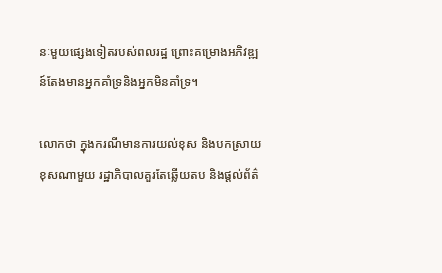នៈមួយផ្សេងទៀតរបស់ពលរដ្ឋ ព្រោះគម្រោងអភិវឌ្ឍន៍តែងមានអ្នកគាំទ្រនិងអ្នកមិនគាំទ្រ។

លោកថា ក្នុងករណីមានការយល់ខុស និងបកស្រាយខុសណាមួយ រដ្ឋាភិបាលគួរតែឆ្លើយតប និងផ្ដល់ព័ត៌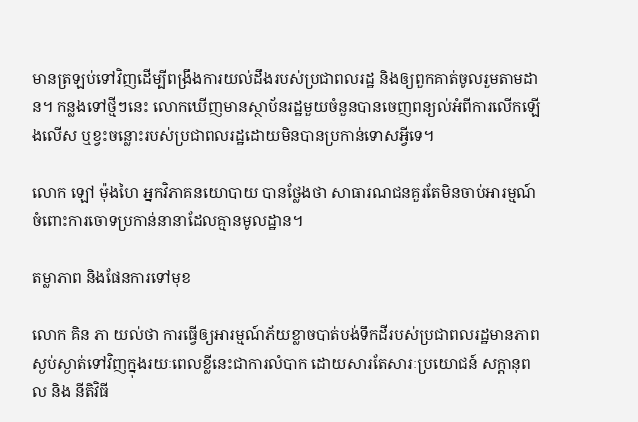មានត្រឡប់ទៅវិញដើម្បីពង្រឹងការយល់ដឹងរបស់ប្រជាពលរដ្ឋ និងឲ្យពួកគាត់ចូលរួមតាមដាន។ កន្លងទៅថ្មីៗនេះ លោកឃើញមានស្ថាប័នរដ្ឋមួយចំនួនបានចេញពន្យល់អំពីការលើកឡើងលើស ឬខ្វះចន្លោះរបស់ប្រជាពលរដ្ឋដោយមិនបានប្រកាន់ទោសអ្វីទេ។

លោក ឡៅ ម៉ុងហៃ អ្នកវិភាគនយោបាយ បានថ្លែងថា សាធារណជនគួរតែមិនចាប់អារម្មណ៍ចំពោះការចោទប្រកាន់នានាដែលគ្មានមូលដ្ឋាន។

តម្លាភាព និងផែនការទៅមុខ

លោក គិន ភា យល់ថា ការធ្វើឲ្យអារម្មណ៍ភ័យខ្លាចបាត់បង់ទឹកដីរបស់ប្រជាពលរដ្ឋមានភាពស្ងប់ស្ងាត់ទៅវិញក្នុងរយៈពេលខ្លីនេះជាការលំបាក ដោយសារតែសារៈប្រយោជន៍ សក្ដានុពល និង នីតិវិធី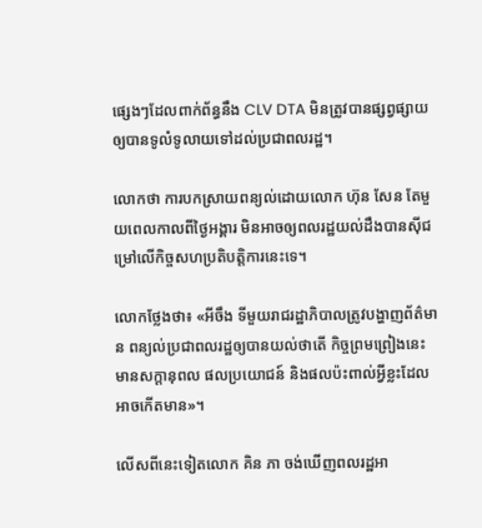ផ្សេងៗដែលពាក់ព័ន្ធនឹង CLV DTA មិនត្រូវបានផ្សព្វផ្សាយឲ្យបានទូលំទូលាយទៅដល់ប្រជាពលរដ្ឋ។

លោកថា ការបកស្រាយពន្យល់ដោយលោក ហ៊ុន សែន តែមួយពេលកាលពីថ្ងៃអង្គារ មិនអាចឲ្យពលរដ្ឋយល់ដឹងបានស៊ីជម្រៅលើកិច្ចសហប្រតិបត្តិការនេះទេ។

លោកថ្លែងថា៖ «អីចឹង ទីមួយរាជរដ្ឋាភិបាលត្រូវបង្ហាញព័ត៌មាន ពន្យល់ប្រជាពលរដ្ឋឲ្យបានយល់ថាតើ កិច្ចព្រមព្រៀងនេះមានសក្ដានុពល ផលប្រយោជន៍ និងផលប៉ះពាល់អ្វីខ្លះដែលអាចកើតមាន»។

លើសពីនេះទៀតលោក គិន ភា ចង់ឃើញពលរដ្ឋអា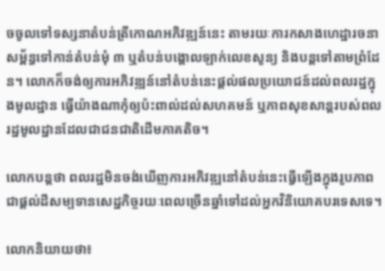ចចូលទៅទស្សនាតំបន់ត្រីកោណអភិវឌ្ឍន៍នេះ តាមរយៈការកសាងហេដ្ឋារចនាសម្ព័ន្ធទៅកាន់តំបន់មុំ ៣ ឬតំបន់បង្គោលឡាក់លេខសូន្យ និងបន្តទៅតាមព្រំដែន។ លោកក៏ចង់ឲ្យការអភិវឌ្ឍន៍នៅតំបន់នេះផ្ដល់ផលប្រយោជន៍ដល់ពលរដ្ឋក្នុងមូលដ្ឋាន ធ្វើយ៉ាងណាកុំឲ្យប៉ះពាល់ដល់សហគមន៍ ឬភាពសុខសាន្តរបស់ពលរដ្ឋមូលដ្ឋានដែលជាជនជាតិដើមភាគតិច។

លោកបន្តថា ពលរដ្ឋមិនចង់ឃើញការអភិវឌ្ឍនៅតំបន់នេះធ្វើឡើងក្នុងរូបភាពជាផ្ដល់ដីសម្បទានសេដ្ឋកិច្ចរយៈពេលច្រើនឆ្នាំទៅដល់អ្នកវិនិយោគបរទេសទេ។

លោកនិយាយថា៖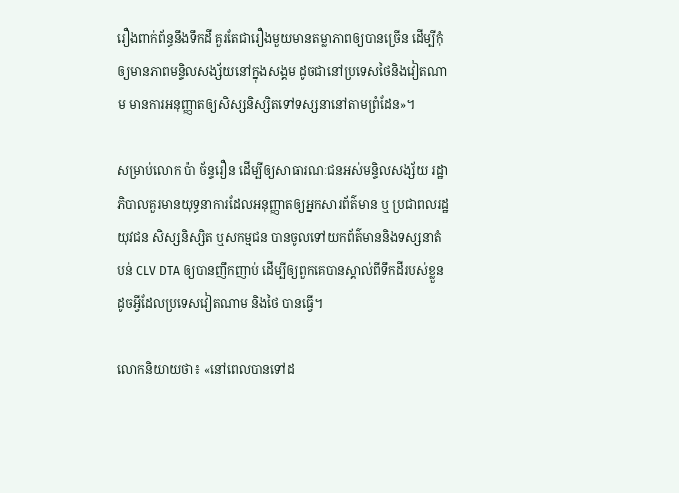រឿងពាក់ព័ន្ធនឹងទឹកដី គួរតែជារឿងមួយមានតម្លាភាពឲ្យបានច្រើន ដើម្បីកុំឲ្យមានភាពមន្ទិលសង្ស័យនៅក្នុងសង្គម ដូចជានៅប្រទេសថៃនិងវៀតណាម មានការអនុញ្ញាតឲ្យសិស្សនិស្សិតទៅទស្សនានៅតាមព្រំដែន»។

សម្រាប់លោក ប៉ា ច័ន្ទរឿន ដើម្បីឲ្យសាធារណៈជនអស់មន្ទិលសង្ស័យ រដ្ឋាភិបាលគួរមានយុទ្ធនាការដែលអនុញ្ញាតឲ្យអ្នកសារព័ត៌មាន ឬ ប្រជាពលរដ្ឋ យុវជន សិស្សនិស្សិត ឬសកម្មជន បានចូលទៅយកព័ត៌មាននិងទស្សនាតំបន់ CLV DTA ឲ្យបានញឹកញាប់ ដើម្បីឲ្យពួកគេបានស្គាល់ពីទឹកដីរបស់ខ្លួន ដូចអ្វីដែលប្រទេសវៀតណាម និងថៃ បានធ្វើ។

លោកនិយាយថា៖ «នៅពេលបានទៅដ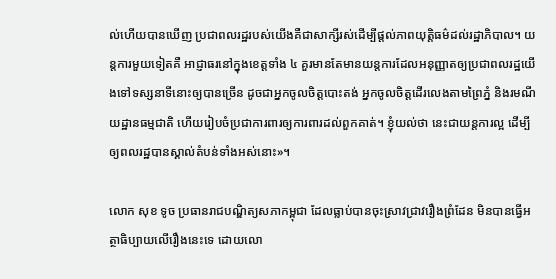ល់ហើយបានឃើញ ប្រជាពលរដ្ឋរបស់យើងគឺជាសាក្សីរស់ដើម្បីផ្ដល់ភាពយុត្តិធម៌ដល់រដ្ឋាភិបាល។ យន្តការមួយទៀតគឺ អាជ្ញាធរនៅក្នុងខេត្តទាំង ៤ គួរមានតែមានយន្តការដែលអនុញ្ញាតឲ្យប្រជាពលរដ្ឋយើងទៅទស្សនាទីនោះឲ្យបានច្រើន ដូចជាអ្នកចូលចិត្តបោះតង់ អ្នកចូលចិត្តដើរលេងតាមព្រៃភ្នំ និងរមណីយដ្ឋានធម្មជាតិ ហើយរៀបចំប្រជាការពារឲ្យការពារដល់ពួកគាត់។ ខ្ញុំយល់ថា នេះជាយន្តការល្អ ដើម្បីឲ្យពលរដ្ឋបានស្គាល់តំបន់ទាំងអស់នោះ»។

លោក សុខ ទូច ប្រធានរាជបណ្ឌិត្យសភាកម្ពុជា ដែលធ្លាប់បានចុះស្រាវជ្រាវរឿងព្រំដែន មិនបានធ្វើអត្ថាធិប្បាយលើរឿងនេះទេ ដោយលោ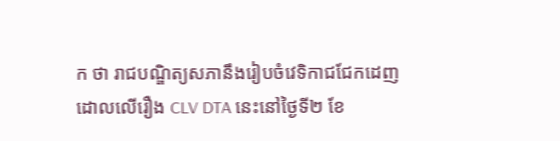ក ថា រាជបណ្ឌិត្យសភានឹងរៀបចំវេទិកាជជែកដេញដោលលើរឿង CLV DTA នេះនៅថ្ងៃទី២ ខែ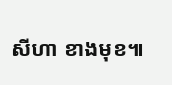សីហា ខាងមុខ៕